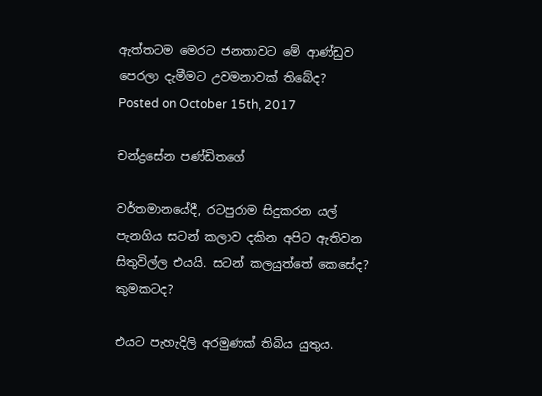ඇත්තටම මෙරට ජනතාවට මේ ආණ්ඩුව පෙරලා දැමීමට උවමනාවක් තිබේද?
Posted on October 15th, 2017

චන්ද්‍රසේන පණ්ඩිතගේ

වර්තමානයේදී, රටපුරාම සිදුකරන යල් පැනගිය සටන් කලාව දකින අපිට ඇතිවන සිතුවිල්ල එයයි. සටන් කලයුත්තේ කෙසේද? කුමකටද?

එයට පැහැදිලි අරමුණක් තිබිය යුතුය.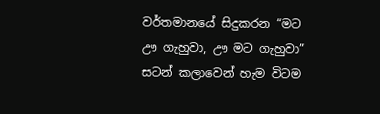වර්තමානයේ සිදුකරන “මට ඌ ගැහුවා, ඌ මට ගැහුවා” සටන් කලාවෙන් හැම විටම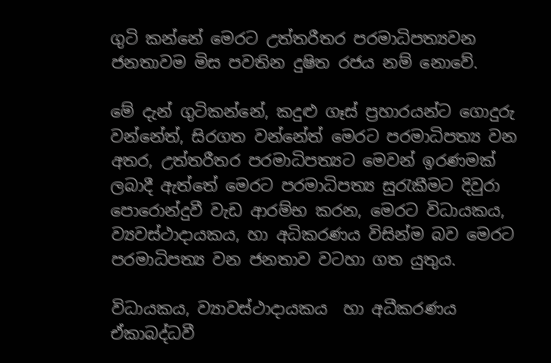ගුටි කන්නේ මෙරට උත්තරීතර පරමාධිපත්‍යවන  ජනතාවම මිස පවතින දුෂිත රජය නම් නොවේ.

මේ දැන් ගුටිකන්නේ, කදුළු ගෑස් ප්‍රහාරයන්ට ගොදුරු වන්නේත්, සිරගත වන්නේත් මෙරට පරමාධිපත්‍ය වන අතර, උත්තරීතර පරමාධිපත්‍යට මෙවන් ඉරණමක් ලබාදී ඇත්තේ මෙරට පරමාධිපත්‍ය සුරැකීමට දිවුරා පොරොන්දුවී වැඩ ආරම්භ කරන, මෙරට විධායකය, ව්‍යවස්ථාදායකය, හා අධිකරණය විසින්ම බව මෙරට පරමාධිපත්‍ය වන ජනතාව වටහා ගත යුතුය.

විධායකය, ව්‍යාවස්ථාදායකය  හා අධීකරණය  ඒකාබද්ධවී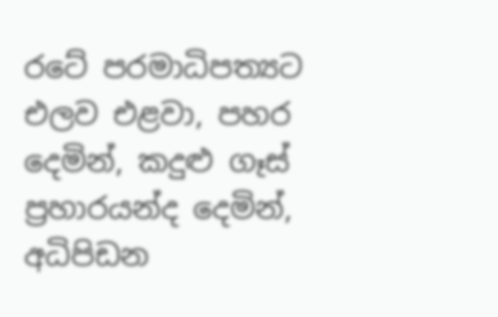රටේ පරමාධිපත්‍යට එලව එළවා, පහර දෙමින්, කදුළු ගෑස් ප්‍රහාරයන්ද දෙමින්, අධිපිඩන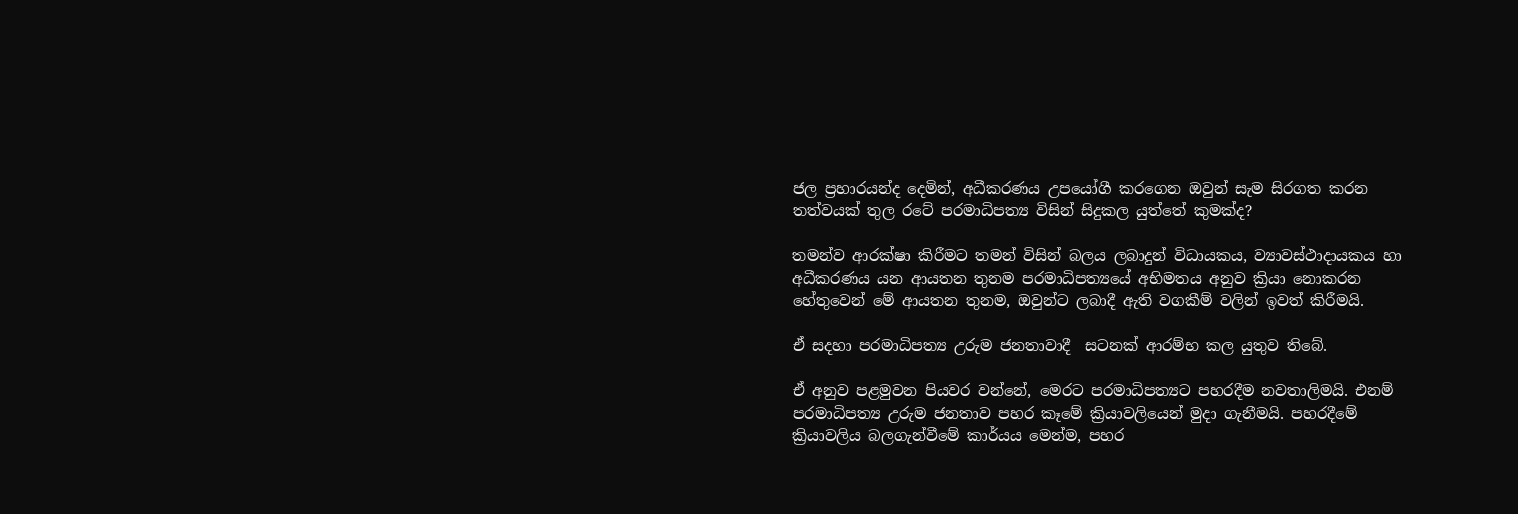ජල ප්‍රහාරයන්ද දෙමින්, අධීකරණය උපයෝගී කරගෙන ඔවුන් සැම සිරගත කරන තත්වයක් තුල රටේ පරමාධිපත්‍ය විසින් සිදුකල යුත්තේ කුමක්ද?

තමන්ව ආරක්ෂා කිරීමට තමන් විසින් බලය ලබාදුන් විධායකය, ව්‍යාවස්ථාදායකය හා අධීකරණය යන ආයතන තුනම පරමාධිපත්‍යයේ අභිමතය අනුව ක්‍රියා නොකරන හේතුවෙන් මේ ආයතන තුනම, ඔවුන්ට ලබාදී ඇති වගකීම් වලින් ඉවත් කිරීමයි.

ඒ සදහා පරමාධිපත්‍ය උරුම ජනතාවාදී  සටනක් ආරම්භ කල යුතුව තිබේ.

ඒ අනුව පළමුවන පියවර වන්නේ, මෙරට පරමාධිපත්‍යට පහරදීම නවතාලිමයි. එනම් පරමාධිපත්‍ය උරුම ජනතාව පහර කෑමේ ක්‍රියාවලියෙන් මුදා ගැනීමයි. පහරදීමේ ක්‍රියාවලිය බලගැන්වීමේ කාර්යය මෙන්ම, පහර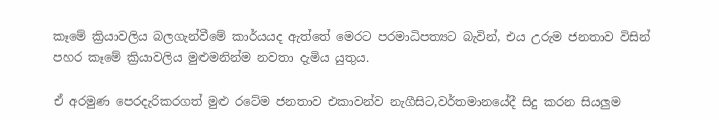කෑමේ ක්‍රියාවලිය බලගැන්වීමේ කාර්යයද ඇත්තේ මෙරට පරමාධිපත්‍යට බැවින්, එය උරුම ජනතාව විසින් පහර කෑමේ ක්‍රියාවලිය මුළුමනින්ම නවතා දැමිය යුතුය.

ඒ අරමුණ පෙරදැරිකරගත් මුළු රටේම ජනතාව එකාවන්ව නැගීසිට,වර්තමානයේදී සිදු කරන සියලුම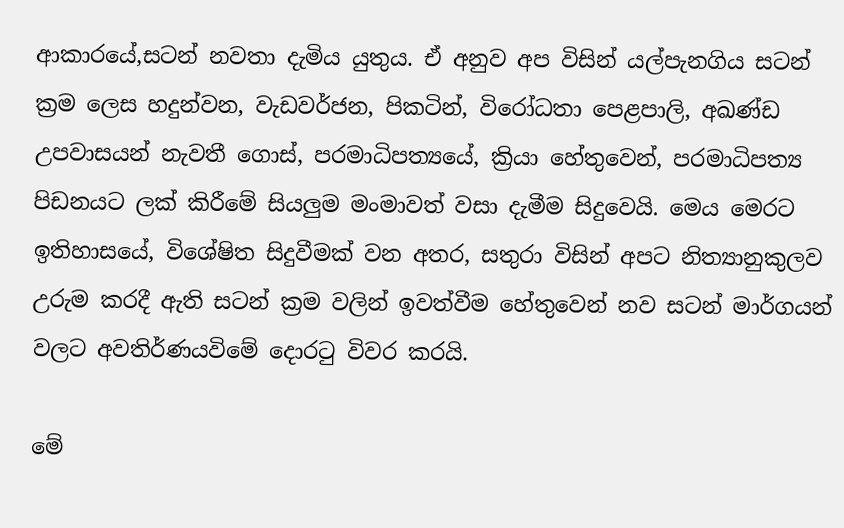ආකාරයේ,සටන් නවතා දැමිය යුතුය. ඒ අනුව අප විසින් යල්පැනගිය සටන් ක්‍රම ලෙස හදුන්වන, වැඩවර්ජන, පිකටින්, විරෝධතා පෙළපාලි, අඛණ්ඩ උපවාසයන් නැවතී ගොස්, පරමාධිපත්‍යයේ, ක්‍රියා හේතුවෙන්, පරමාධිපත්‍ය පිඩනයට ලක් කිරීමේ සියලුම මංමාවත් වසා දැමීම සිදුවෙයි. මෙය මෙරට ඉතිහාසයේ, විශේෂිත සිදුවීමක් වන අතර, සතුරා විසින් අපට නිත්‍යානුකුලව උරුම කරදී ඇති සටන් ක්‍රම වලින් ඉවත්වීම හේතුවෙන් නව සටන් මාර්ගයන් වලට අවතිර්ණයවිමේ දොරටු විවර කරයි.

මේ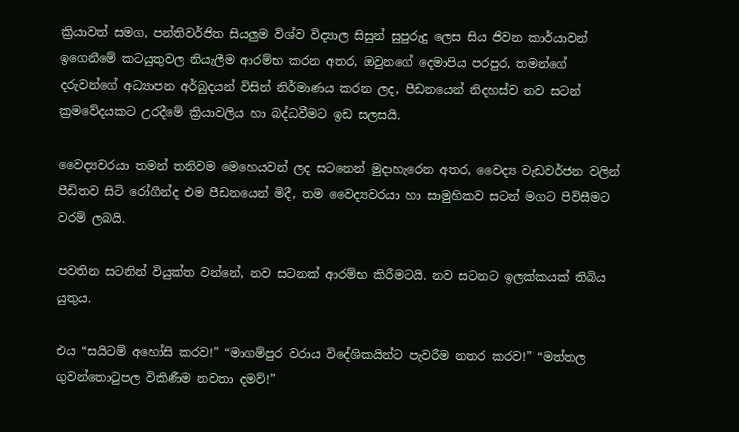ක්‍රියාවත් සමග, පන්තිවර්ජිත සියලුම විශ්ව විද්‍යාල සිසුන් සුපුරුදු ලෙස සිය ජිවන කාර්යාවන් ඉගෙනීමේ කටයුතුවල නියැලීම ආරම්භ කරන අතර, ඔවුනගේ දෙමාපිය පරපුර, තමන්ගේ දරුවන්ගේ අධ්‍යාපන අර්බුදයන් විසින් නිර්මාණය කරන ලද, පීඩනයෙන් නිදහස්ව නව සටන් ක්‍රමවේදයකට උරදීමේ ක්‍රියාවලිය හා බද්ධවීමට ඉඩ සලසයි.

වෛද්‍යවරයා තමන් තනිවම මෙහෙයවන් ලද සටනෙන් මුදාහැරෙන අතර, වෛද්‍ය වැඩවර්ජන වලින් පීඩිතව සිටි රෝගීන්ද එම පීඩනයෙන් මිදී, තම වෛද්‍යවරයා හා සාමුහිකව සටන් මගට පිවිසීමට වරම් ලබයි.

පවතින සටනින් වියුක්ත වන්නේ, නව සටනක් ආරම්භ කිරීමටයි. නව සටනට ඉලක්කයක් තිබිය යුතුය.

එය “සයිටම් අහෝසි කරව!” “මාගම්පුර වරාය විදේශිකයින්ට පැවරීම නතර කරව!” “මත්තල ගුවන්තොටුපල විකිණීම නවතා දමව්!”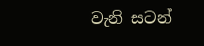වැනි සටන්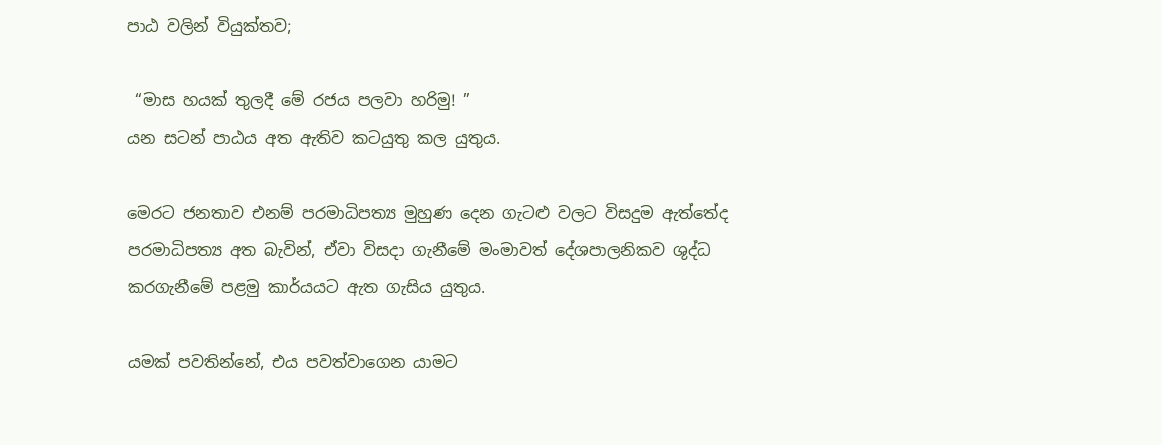පාඨ වලින් වියුක්තව;

 “මාස හයක් තුලදී මේ රජය පලවා හරිමු! ”
යන සටන් පාඨය අත ඇතිව කටයුතු කල යුතුය.

මෙරට ජනතාව එනම් පරමාධිපත්‍ය මුහුණ දෙන ගැටළු වලට විසදුම ඇත්තේද පරමාධිපත්‍ය අත බැවින්, ඒවා විසදා ගැනීමේ මංමාවත් දේශපාලනිකව ශුද්ධ කරගැනීමේ පළමු කාර්යයට ඇත ගැසිය යුතුය.

යමක් පවතින්නේ, එය පවත්වාගෙන යාමට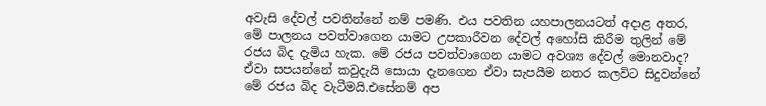අවැසි දේවල් පවතින්නේ නම් පමණි. එය පවතින යහපාලනයටත් අදාළ අතර, මේ පාලනය පවත්වාගෙන යාමට උපකාරීවන දේවල් අහෝසි කිරීම තුලින් මේ රජය බිද දැමිය හැක. මේ රජය පවත්වාගෙන යාමට අවශ්‍ය දේවල් මොනවාද? ඒවා සපයන්නේ කවුදැයි සොයා දැනගෙන ඒවා සැපයීම නතර කලවිට සිදුවන්නේ මේ රජය බිද වැටීමයි.එසේනම් අප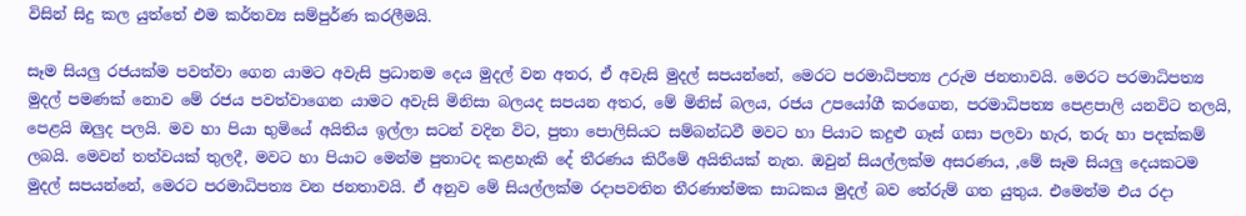විසින් සිදු කල යුත්තේ එම කර්තව්‍ය සම්පුර්ණ කරලීමයි.

සෑම සියලු රජයක්ම පවත්වා ගෙන යාමට අවැසි ප්‍රධානම දෙය මුදල් වන අතර, ඒ අවැසි මුදල් සපයන්නේ, මෙරට පරමාධිපත්‍ය උරුම ජනතාවයි. මෙරට පරමාධිපත්‍ය  මුදල් පමණක් නොව මේ රජය පවත්වාගෙන යාමට අවැසි මිනිසා බලයද සපයන අතර, මේ මිනිස් බලය, රජය උපයෝගී කරගෙන, පරමාධිපත්‍ය පෙළපාලි යනවිට තලයි, පෙළයි ඔලුද පලයි. මව හා පියා භුමියේ අයිතිය ඉල්ලා සටන් වදින විට, පුතා පොලිසියට සම්බන්ධවී මවට හා පියාට කදුළු ගෑස් ගසා පලවා හැර, තරු හා පදක්කම් ලබයි. මෙවන් තත්වයක් තුලදී, මවට හා පියාට මෙන්ම පුතාටද කළහැකි දේ තීරණය කිරීමේ අයිතියක් නැත. ඔවුන් සියල්ලක්ම අසරණය, ,මේ සෑම සියලු දෙයකටම මුදල් සපයන්නේ, මෙරට පරමාධිපත්‍ය වන ජනතාවයි. ඒ අනුව මේ සියල්ලක්ම රදාපවතින තීරණාත්මක සාධකය මුදල් බව තේරුම් ගත යුතුය. එමෙන්ම එය රදා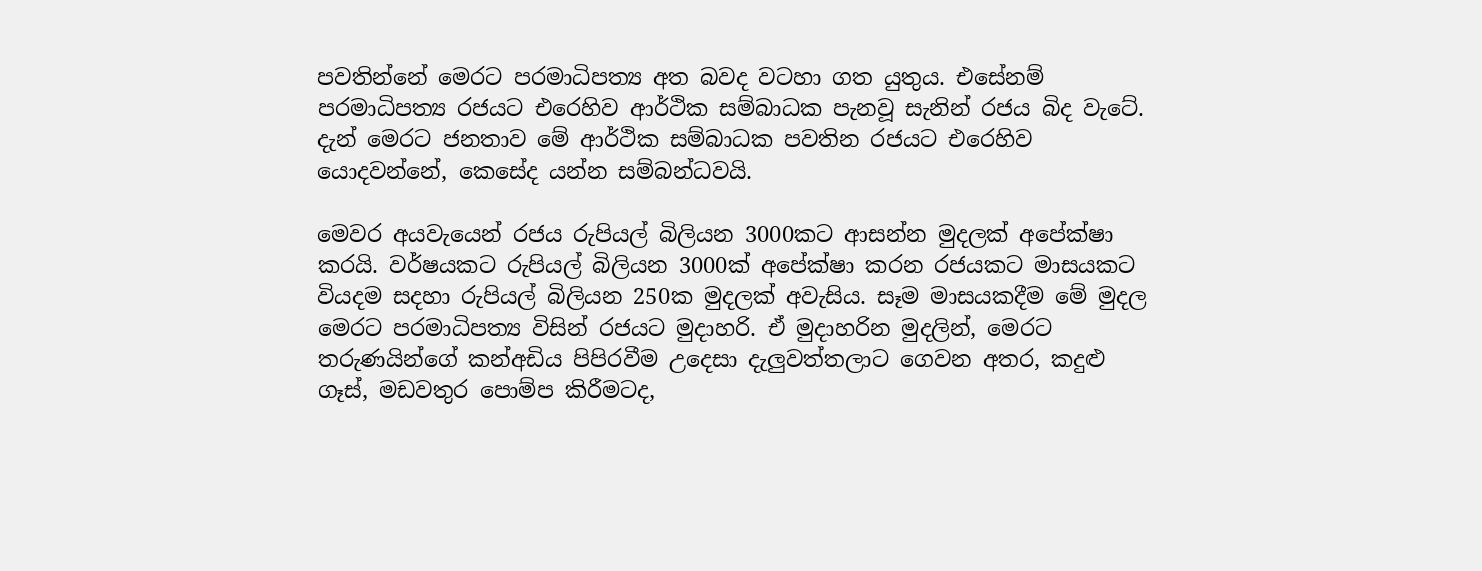පවතින්නේ මෙරට පරමාධිපත්‍ය අත බවද වටහා ගත යුතුය. එසේනම් පරමාධිපත්‍ය රජයට එරෙහිව ආර්ථික සම්බාධක පැනවූ සැනින් රජය බිද වැටේ. දැන් මෙරට ජනතාව මේ ආර්ථික සම්බාධක පවතින රජයට එරෙහිව යොදවන්නේ, කෙසේද යන්න සම්බන්ධවයි.

මෙවර අයවැයෙන් රජය රුපියල් බිලියන 3000කට ආසන්න මුදලක් අපේක්ෂා කරයි. වර්ෂයකට රුපියල් බිලියන 3000ක් අපේක්ෂා කරන රජයකට මාසයකට වියදම සදහා රුපියල් බිලියන 250ක මුදලක් අවැසිය. සෑම මාසයකදීම මේ මුදල මෙරට පරමාධිපත්‍ය විසින් රජයට මුදාහරි. ඒ මුදාහරින මුදලින්, මෙරට තරුණයින්ගේ කන්අඩිය පිපිරවීම උදෙසා දැලුවත්තලාට ගෙවන අතර, කදුළු ගෑස්, මඩවතුර පොම්ප කිරීමටද,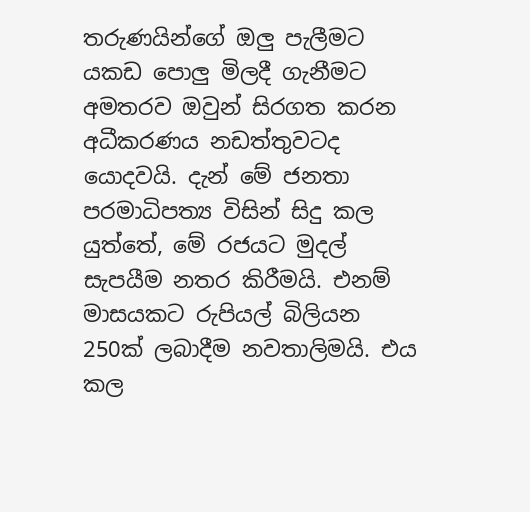තරුණයින්ගේ ඔලු පැලීමට යකඩ පොලු මිලදී ගැනීමට අමතරව ඔවුන් සිරගත කරන අධීකරණය නඩත්තුවටද යොදවයි. දැන් මේ ජනතා පරමාධිපත්‍ය විසින් සිදු කල යුත්තේ, මේ රජයට මුදල් සැපයීම නතර කිරීමයි. එනම් මාසයකට රුපියල් බිලියන 250ක් ලබාදීම නවතාලිමයි. එය කල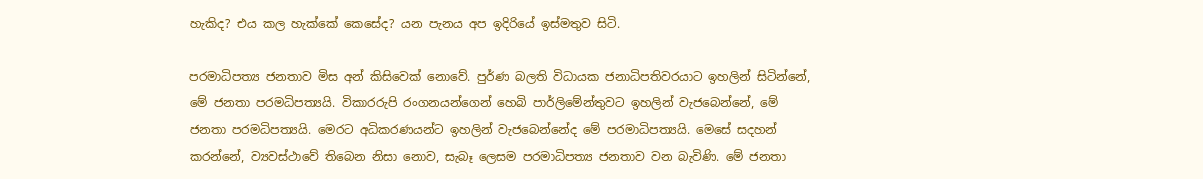හැකිද? එය කල හැක්කේ කෙසේද? යන පැනය අප ඉදිරියේ ඉස්මතුව සිටි.

පරමාධිපත්‍ය ජනතාව මිස අන් කිසිවෙක් නොවේ. පුර්ණ බලති විධායක ජනාධිපතිවරයාට ඉහලින් සිටින්නේ, මේ ජනතා පරමධිපත්‍යයි. විකාරරුපි රංගනයන්ගෙන් හෙබි පාර්ලිමේන්තුවට ඉහලින් වැජබෙන්නේ, මේ ජනතා පරමධිපත්‍යයි. මෙරට අධිකරණයන්ට ඉහලින් වැජබෙන්නේද මේ පරමාධිපත්‍යයි. මෙසේ සදහන් කරන්නේ, ව්‍යවස්ථාවේ තිබෙන නිසා නොව, සැබෑ ලෙසම පරමාධිපත්‍ය ජනතාව වන බැවිණි. මේ ජනතා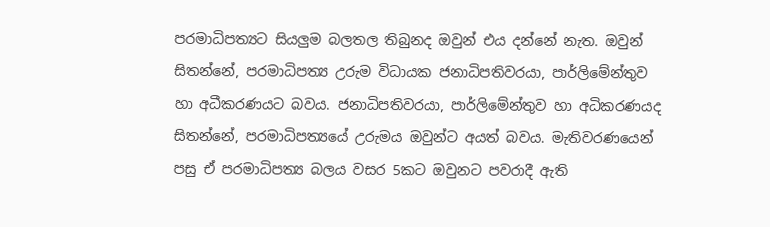පරමාධිපත්‍යට සියලුම බලතල තිබුනද ඔවුන් එය දන්නේ නැත. ඔවුන් සිතන්නේ, පරමාධිපත්‍ය උරුම විධායක ජනාධිපතිවරයා, පාර්ලිමේන්තුව හා අධීකරණයට බවය. ජනාධිපතිවරයා, පාර්ලිමේන්තුව හා අධිකරණයද සිතන්නේ, පරමාධිපත්‍යයේ උරුමය ඔවුන්ට අයත් බවය. මැතිවරණයෙන් පසු ඒ පරමාධිපත්‍ය බලය වසර 5කට ඔවුනට පවරාදී ඇති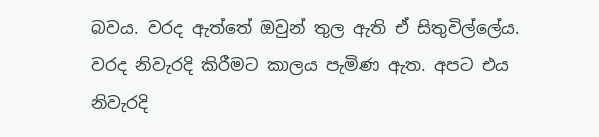බවය. වරද ඇත්තේ ඔවුන් තුල ඇති ඒ සිතුවිල්ලේය. වරද නිවැරදි කිරීමට කාලය පැමිණ ඇත. අපට එය නිවැරදි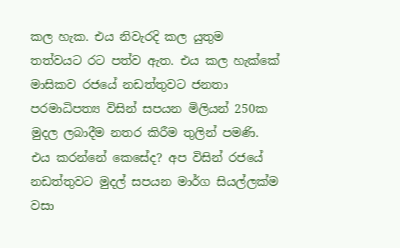කල හැක. එය නිවැරදි කල යුතුම තත්වයට රට පත්ව ඇත. එය කල හැක්කේ මාසිකව රජයේ නඩත්තුවට ජනතා පරමාධිපත්‍ය විසින් සපයන මිලියන් 250ක මුදල ලබාදීම නතර කිරීම තුලින් පමණි. එය කරන්නේ කෙසේද? අප විසින් රජයේ නඩත්තුවට මුදල් සපයන මාර්ග සියල්ලක්ම වසා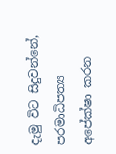දැමු විට සිදුවන්නේ, පරමාධිපත්‍ය අපේක්ෂා කරන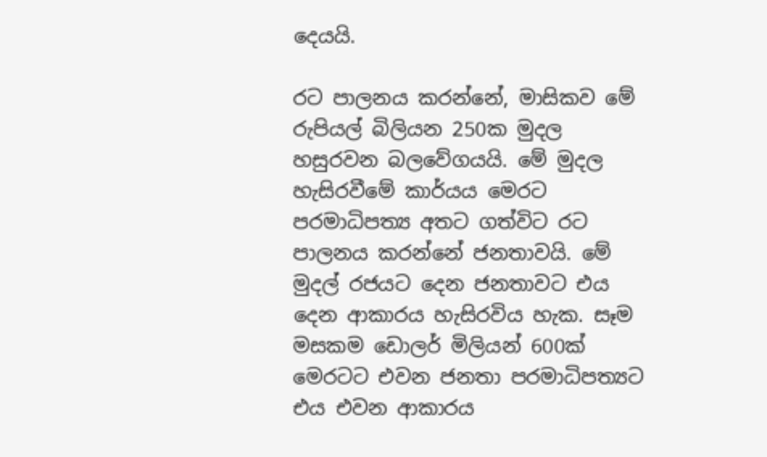දෙයයි.

රට පාලනය කරන්නේ, මාසිකව මේ රුපියල් බිලියන 250ක මුදල හසුරවන බලවේගයයි. මේ මුදල හැසිරවීමේ කාර්යය මෙරට පරමාධිපත්‍ය අතට ගත්විට රට පාලනය කරන්නේ ජනතාවයි. මේ මුදල් රජයට දෙන ජනතාවට එය දෙන ආකාරය හැසිරවිය හැක. සෑම මසකම ඩොලර් මිලියන් 600ක් මෙරටට එවන ජනතා පරමාධිපත්‍යට එය එවන ආකාරය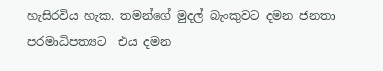හැසිරවිය හැක. තමන්ගේ මුදල් බැංකුවට දමන ජනතා පරමාධිපත්‍යට  එය දමන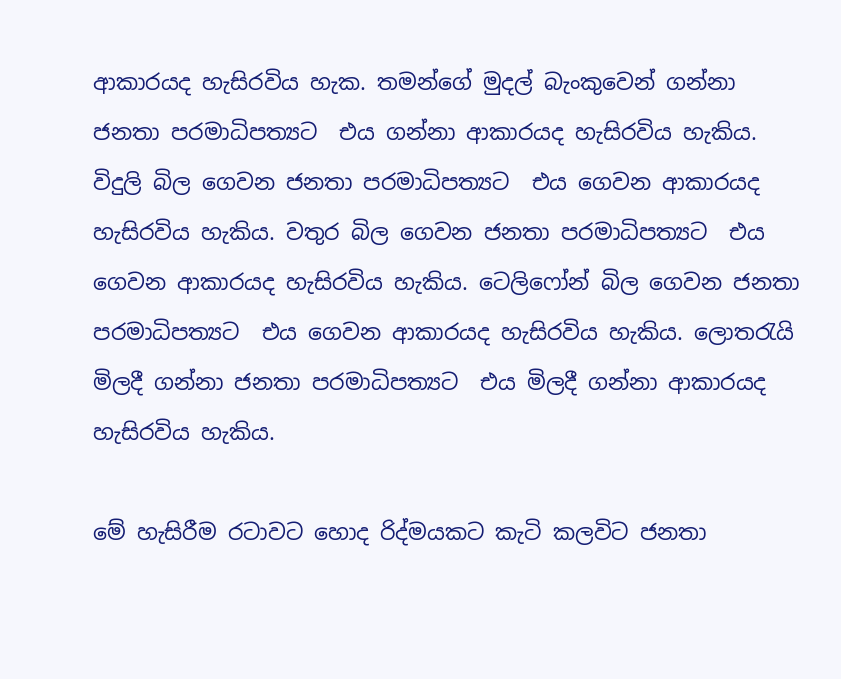ආකාරයද හැසිරවිය හැක. තමන්ගේ මුදල් බැංකුවෙන් ගන්නා ජනතා පරමාධිපත්‍යට  එය ගන්නා ආකාරයද හැසිරවිය හැකිය. විදුලි බිල ගෙවන ජනතා පරමාධිපත්‍යට  එය ගෙවන ආකාරයද හැසිරවිය හැකිය. වතුර බිල ගෙවන ජනතා පරමාධිපත්‍යට  එය ගෙවන ආකාරයද හැසිරවිය හැකිය. ටෙලිෆෝන් බිල ගෙවන ජනතා පරමාධිපත්‍යට  එය ගෙවන ආකාරයද හැසිරවිය හැකිය. ලොතරැයි මිලදී ගන්නා ජනතා පරමාධිපත්‍යට  එය මිලදී ගන්නා ආකාරයද හැසිරවිය හැකිය.

මේ හැසිරීම රටාවට හොද රිද්මයකට කැටි කලවිට ජනතා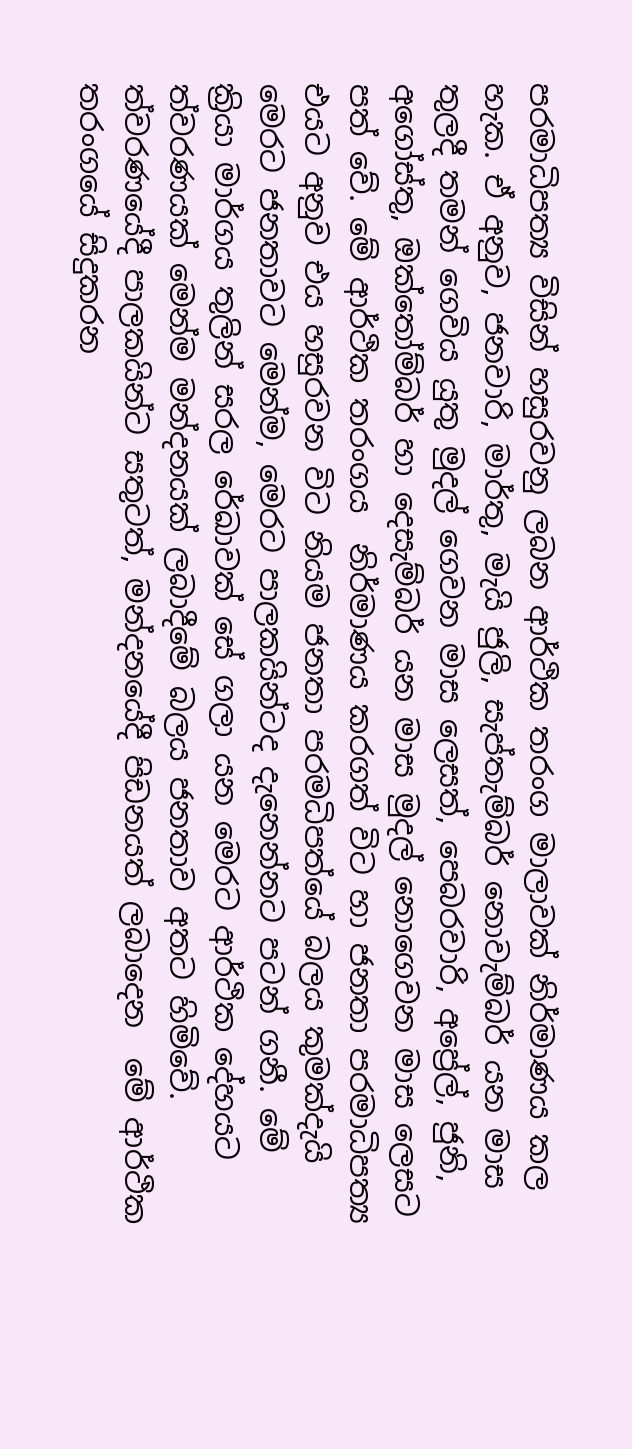පරමාධිපත්‍ය විසින් හසුරවනු ලබන ආර්ථික තරංග මාලාවක් නිර්මාණය කල හැක. ඒ අනුව, ජනවාරි, මාර්තු, මැයි ජුලි, සැප්තැම්බර් නොවැම්බර් යන මාස තුලදී තමන් ගෙවිය යුතු මුදල් ගෙවන මාස ලෙසත්, පෙබරවාරි, අප්‍රේල්, ජුනි, අගෝස්තු, ඔක්තෝම්බර් හා දෙසැම්බර් යන මාස මුදල් නොගෙවන මාස ලෙසට පත් වේ. මේ ආර්ථික තරංගය  නිර්මාණය කරගත් විට හා ජනතා පරමාධිපත්‍ය එයට අනුව එය හසුරවන විට නියම ජනතා පරමධිපත්යේ බලය කුමක්දැයි මෙරට ජනතාවට මෙන්ම, මෙරට පාලකයින්ටද දැනෙන්නට පටන් ගනී. මේ ක්‍රියා මාර්ගය තුලින් සරල රේඛාවක් සේ ගලා යන මෙරට ආර්ථික දේහයට ත්වරණයක් මෙන්ම මන්දනයක් ලබාදීමේ බලය ජනතාව අතට හිමිවේ. ත්වරණයේදී පාලකයින්ට සතුටත්, මන්දනයේදී පිඩනයත් ලබාදෙන  මේ ආර්ථික තරංගයේ සිදුකරන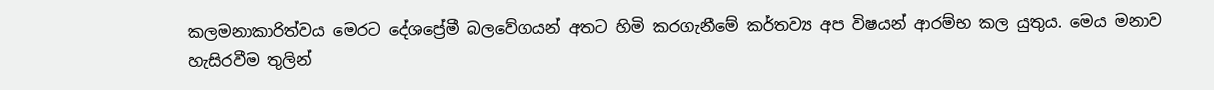කලමනාකාරිත්වය මෙරට දේශප්‍රේමී බලවේගයන් අතට හිමි කරගැනීමේ කර්තව්‍ය අප විෂයන් ආරම්භ කල යුතුය. මෙය මනාව හැසිරවීම තුලින්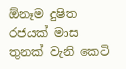ඕනෑම දුෂිත රජයක් මාස තුනක් වැනි කෙටි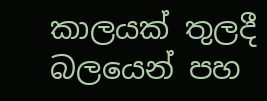කාලයක් තුලදී බලයෙන් පහ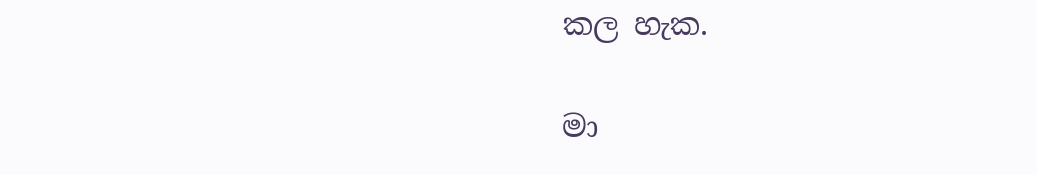කල හැක.

මා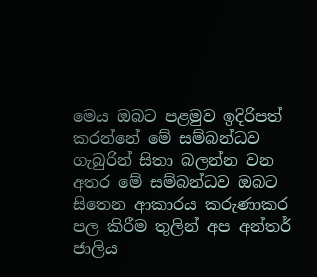මෙය ඔබට පළමුව ඉදිරිපත් කරන්නේ මේ සම්බන්ධව ගැබුරින් සිතා බලන්න වන අතර මේ සම්බන්ධව ඔබට සිතෙන ආකාරය කරුණාකර පල කිරීම තුලින් අප අන්තර් ජාලිය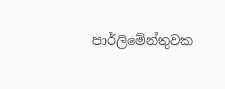පාර්ලිමේන්තුවක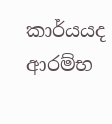කාර්යයද ආරම්භ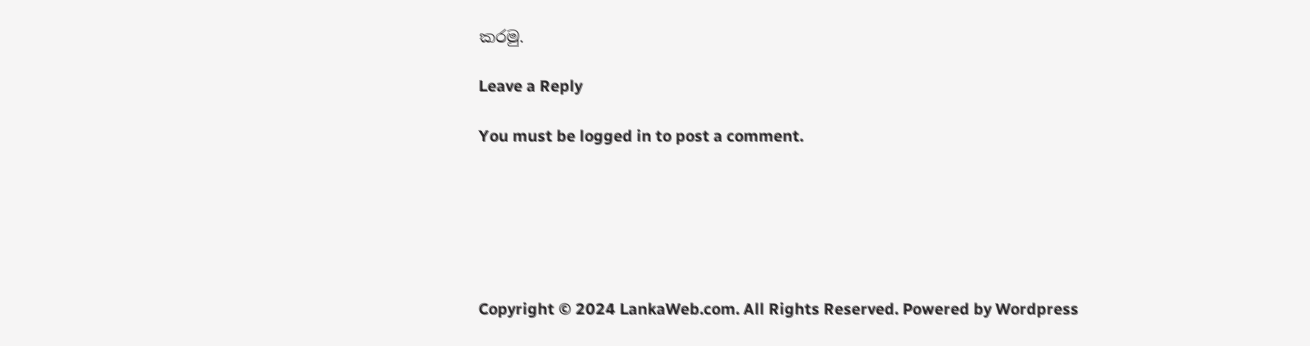කරමු.

Leave a Reply

You must be logged in to post a comment.






Copyright © 2024 LankaWeb.com. All Rights Reserved. Powered by Wordpress